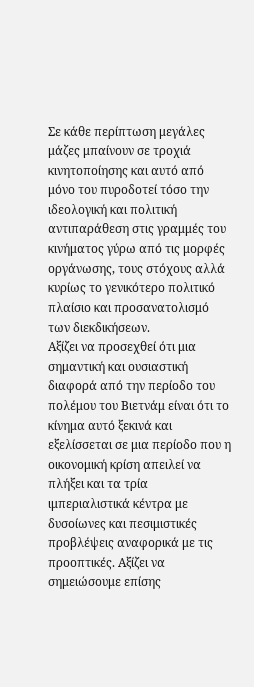Σε κάθε περίπτωση μεγάλες μάζες μπαίνουν σε τροχιά κινητοποίησης και αυτό από μόνο του πυροδοτεί τόσο την ιδεολογική και πολιτική αντιπαράθεση στις γραμμές του κινήματος γύρω από τις μορφές οργάνωσης, τους στόχους αλλά κυρίως το γενικότερο πολιτικό πλαίσιο και προσανατολισμό των διεκδικήσεων.
Αξίζει να προσεχθεί ότι μια σημαντική και ουσιαστική διαφορά από την περίοδο του πολέμου του Βιετνάμ είναι ότι το κίνημα αυτό ξεκινά και εξελίσσεται σε μια περίοδο που η οικονομική κρίση απειλεί να πλήξει και τα τρία ιμπεριαλιστικά κέντρα με δυσοίωνες και πεσιμιστικές προβλέψεις αναφορικά με τις προοπτικές. Αξίζει να σημειώσουμε επίσης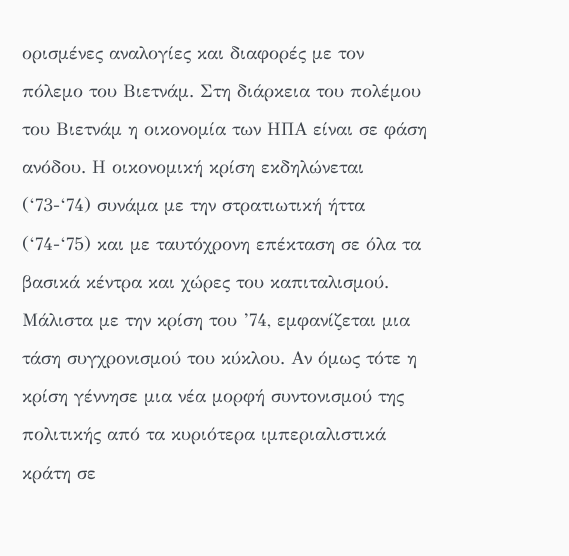ορισμένες αναλογίες και διαφορές με τον πόλεμο του Βιετνάμ. Στη διάρκεια του πολέμου του Βιετνάμ η οικονομία των ΗΠΑ είναι σε φάση ανόδου. Η οικονομική κρίση εκδηλώνεται (‘73-‘74) συνάμα με την στρατιωτική ήττα (‘74-‘75) και με ταυτόχρονη επέκταση σε όλα τα βασικά κέντρα και χώρες του καπιταλισμού. Μάλιστα με την κρίση του ’74, εμφανίζεται μια τάση συγχρονισμού του κύκλου. Αν όμως τότε η κρίση γέννησε μια νέα μορφή συντονισμού της πολιτικής από τα κυριότερα ιμπεριαλιστικά κράτη σε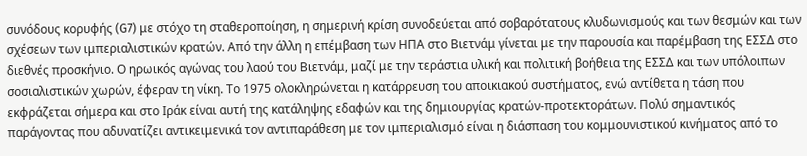συνόδους κορυφής (G7) με στόχο τη σταθεροποίηση, η σημερινή κρίση συνοδεύεται από σοβαρότατους κλυδωνισμούς και των θεσμών και των σχέσεων των ιμπεριαλιστικών κρατών. Από την άλλη η επέμβαση των ΗΠΑ στο Βιετνάμ γίνεται με την παρουσία και παρέμβαση της ΕΣΣΔ στο διεθνές προσκήνιο. Ο ηρωικός αγώνας του λαού του Βιετνάμ, μαζί με την τεράστια υλική και πολιτική βοήθεια της ΕΣΣΔ και των υπόλοιπων σοσιαλιστικών χωρών, έφεραν τη νίκη. Το 1975 ολοκληρώνεται η κατάρρευση του αποικιακού συστήματος, ενώ αντίθετα η τάση που εκφράζεται σήμερα και στο Ιράκ είναι αυτή της κατάληψης εδαφών και της δημιουργίας κρατών-προτεκτοράτων. Πολύ σημαντικός παράγοντας που αδυνατίζει αντικειμενικά τον αντιπαράθεση με τον ιμπεριαλισμό είναι η διάσπαση του κομμουνιστικού κινήματος από το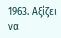1963. Αξίζει να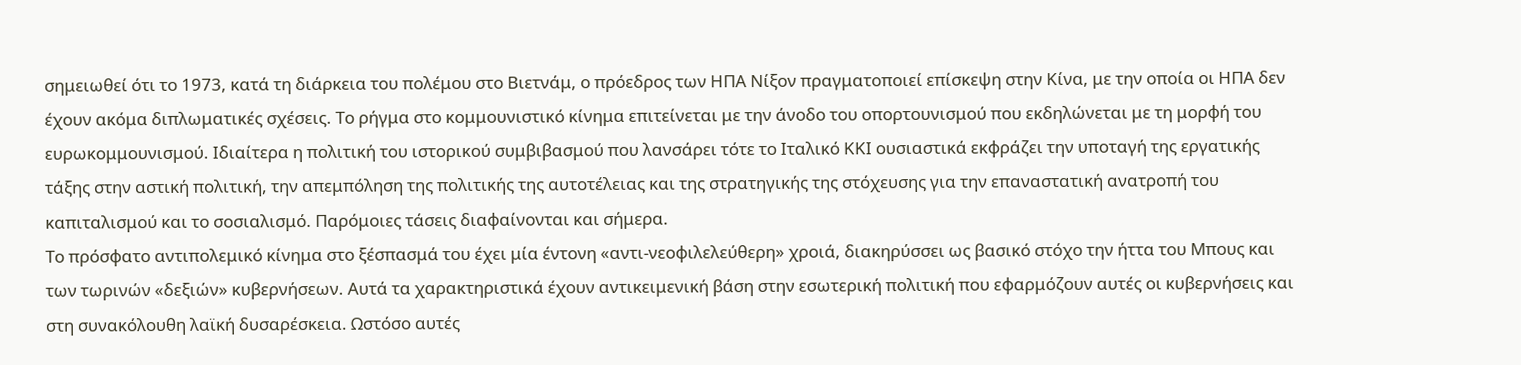σημειωθεί ότι το 1973, κατά τη διάρκεια του πολέμου στο Βιετνάμ, ο πρόεδρος των ΗΠΑ Νίξον πραγματοποιεί επίσκεψη στην Κίνα, με την οποία οι ΗΠΑ δεν έχουν ακόμα διπλωματικές σχέσεις. Το ρήγμα στο κομμουνιστικό κίνημα επιτείνεται με την άνοδο του οπορτουνισμού που εκδηλώνεται με τη μορφή του ευρωκομμουνισμού. Ιδιαίτερα η πολιτική του ιστορικού συμβιβασμού που λανσάρει τότε το Ιταλικό ΚΚΙ ουσιαστικά εκφράζει την υποταγή της εργατικής τάξης στην αστική πολιτική, την απεμπόληση της πολιτικής της αυτοτέλειας και της στρατηγικής της στόχευσης για την επαναστατική ανατροπή του καπιταλισμού και το σοσιαλισμό. Παρόμοιες τάσεις διαφαίνονται και σήμερα.
Το πρόσφατο αντιπολεμικό κίνημα στο ξέσπασμά του έχει μία έντονη «αντι-νεοφιλελεύθερη» χροιά, διακηρύσσει ως βασικό στόχο την ήττα του Μπους και των τωρινών «δεξιών» κυβερνήσεων. Αυτά τα χαρακτηριστικά έχουν αντικειμενική βάση στην εσωτερική πολιτική που εφαρμόζουν αυτές οι κυβερνήσεις και στη συνακόλουθη λαϊκή δυσαρέσκεια. Ωστόσο αυτές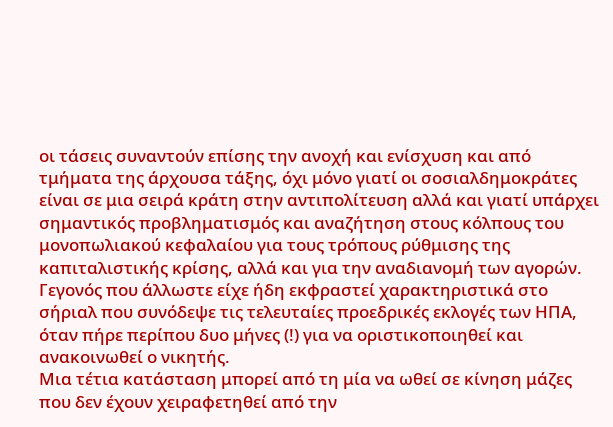οι τάσεις συναντούν επίσης την ανοχή και ενίσχυση και από τμήματα της άρχουσα τάξης, όχι μόνο γιατί οι σοσιαλδημοκράτες είναι σε μια σειρά κράτη στην αντιπολίτευση αλλά και γιατί υπάρχει σημαντικός προβληματισμός και αναζήτηση στους κόλπους του μονοπωλιακού κεφαλαίου για τους τρόπους ρύθμισης της καπιταλιστικής κρίσης, αλλά και για την αναδιανομή των αγορών. Γεγονός που άλλωστε είχε ήδη εκφραστεί χαρακτηριστικά στο σήριαλ που συνόδεψε τις τελευταίες προεδρικές εκλογές των ΗΠΑ, όταν πήρε περίπου δυο μήνες (!) για να οριστικοποιηθεί και ανακοινωθεί ο νικητής.
Μια τέτια κατάσταση μπορεί από τη μία να ωθεί σε κίνηση μάζες που δεν έχουν χειραφετηθεί από την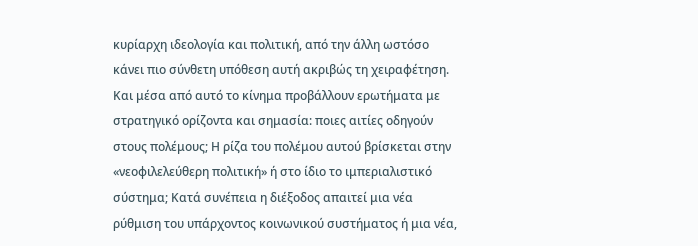κυρίαρχη ιδεολογία και πολιτική, από την άλλη ωστόσο κάνει πιο σύνθετη υπόθεση αυτή ακριβώς τη χειραφέτηση. Και μέσα από αυτό το κίνημα προβάλλουν ερωτήματα με στρατηγικό ορίζοντα και σημασία: ποιες αιτίες οδηγούν στους πολέμους; Η ρίζα του πολέμου αυτού βρίσκεται στην «νεοφιλελεύθερη πολιτική» ή στο ίδιο το ιμπεριαλιστικό σύστημα; Κατά συνέπεια η διέξοδος απαιτεί μια νέα ρύθμιση του υπάρχοντος κοινωνικού συστήματος ή μια νέα,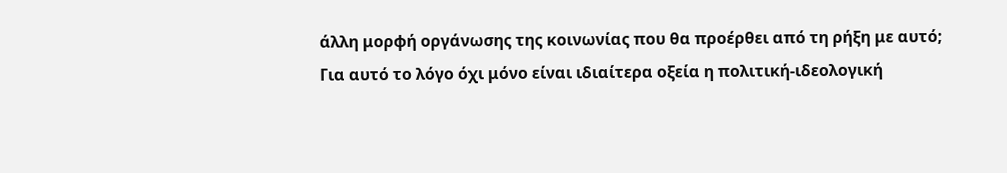άλλη μορφή οργάνωσης της κοινωνίας που θα προέρθει από τη ρήξη με αυτό;
Για αυτό το λόγο όχι μόνο είναι ιδιαίτερα οξεία η πολιτική-ιδεολογική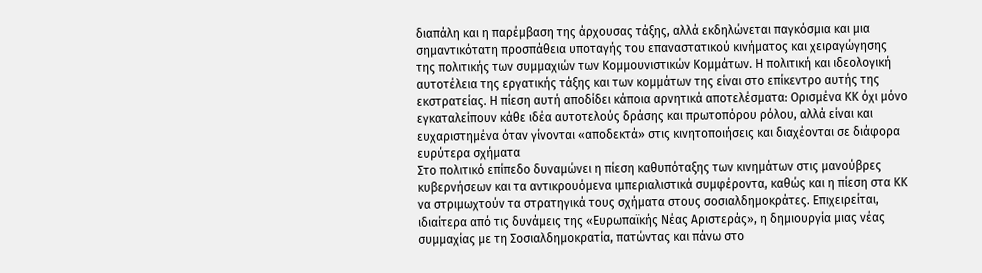διαπάλη και η παρέμβαση της άρχουσας τάξης, αλλά εκδηλώνεται παγκόσμια και μια σημαντικότατη προσπάθεια υποταγής του επαναστατικού κινήματος και χειραγώγησης της πολιτικής των συμμαχιών των Κομμουνιστικών Κομμάτων. Η πολιτική και ιδεολογική αυτοτέλεια της εργατικής τάξης και των κομμάτων της είναι στο επίκεντρο αυτής της εκστρατείας. Η πίεση αυτή αποδίδει κάποια αρνητικά αποτελέσματα: Ορισμένα ΚΚ όχι μόνο εγκαταλείπουν κάθε ιδέα αυτοτελούς δράσης και πρωτοπόρου ρόλου, αλλά είναι και ευχαριστημένα όταν γίνονται «αποδεκτά» στις κινητοποιήσεις και διαχέονται σε διάφορα ευρύτερα σχήματα
Στο πολιτικό επίπεδο δυναμώνει η πίεση καθυπόταξης των κινημάτων στις μανούβρες κυβερνήσεων και τα αντικρουόμενα ιμπεριαλιστικά συμφέροντα, καθώς και η πίεση στα ΚΚ να στριμωχτούν τα στρατηγικά τους σχήματα στους σοσιαλδημοκράτες. Επιχειρείται, ιδιαίτερα από τις δυνάμεις της «Ευρωπαϊκής Νέας Αριστεράς», η δημιουργία μιας νέας συμμαχίας με τη Σοσιαλδημοκρατία, πατώντας και πάνω στο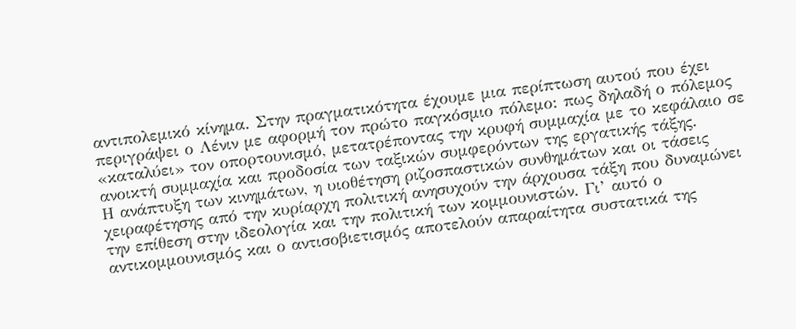αντιπολεμικό κίνημα. Στην πραγματικότητα έχουμε μια περίπτωση αυτού που έχει περιγράψει ο Λένιν με αφορμή τον πρώτο παγκόσμιο πόλεμο: πως δηλαδή ο πόλεμος «καταλύει» τον οπορτουνισμό, μετατρέποντας την κρυφή συμμαχία με το κεφάλαιο σε ανοικτή συμμαχία και προδοσία των ταξικών συμφερόντων της εργατικής τάξης.
Η ανάπτυξη των κινημάτων, η υιοθέτηση ριζοσπαστικών συνθημάτων και οι τάσεις χειραφέτησης από την κυρίαρχη πολιτική ανησυχούν την άρχουσα τάξη που δυναμώνει την επίθεση στην ιδεολογία και την πολιτική των κομμουνιστών. Γι’ αυτό ο αντικομμουνισμός και ο αντισοβιετισμός αποτελούν απαραίτητα συστατικά της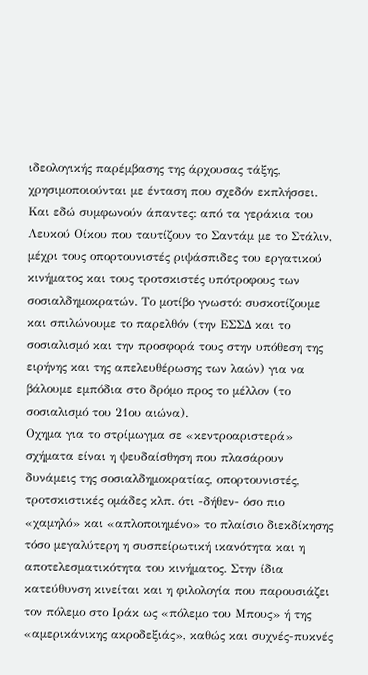ιδεολογικής παρέμβασης της άρχουσας τάξης, χρησιμοποιούνται με ένταση που σχεδόν εκπλήσσει. Και εδώ συμφωνούν άπαντες: από τα γεράκια του Λευκού Οίκου που ταυτίζουν το Σαντάμ με το Στάλιν, μέχρι τους οπορτουνιστές ριψάσπιδες του εργατικού κινήματος και τους τροτσκιστές υπότροφους των σοσιαλδημοκρατών. Το μοτίβο γνωστό: συσκοτίζουμε και σπιλώνουμε το παρελθόν (την ΕΣΣΔ και το σοσιαλισμό και την προσφορά τους στην υπόθεση της ειρήνης και της απελευθέρωσης των λαών) για να βάλουμε εμπόδια στο δρόμο προς το μέλλον (το σοσιαλισμό του 21ου αιώνα).
Οχημα για το στρίμωγμα σε «κεντροαριστερά» σχήματα είναι η ψευδαίσθηση που πλασάρουν δυνάμεις της σοσιαλδημοκρατίας, οπορτουνιστές, τροτσκιστικές ομάδες κλπ. ότι -δήθεν- όσο πιο «χαμηλό» και «απλοποιημένο» το πλαίσιο διεκδίκησης τόσο μεγαλύτερη η συσπείρωτική ικανότητα και η αποτελεσματικότητα του κινήματος. Στην ίδια κατεύθυνση κινείται και η φιλολογία που παρουσιάζει τον πόλεμο στο Ιράκ ως «πόλεμο του Μπους» ή της «αμερικάνικης ακροδεξιάς», καθώς και συχνές-πυκνές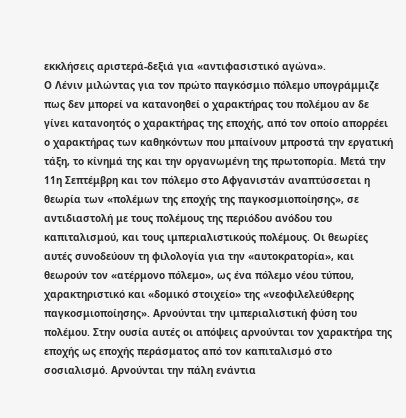εκκλήσεις αριστερά-δεξιά για «αντιφασιστικό αγώνα».
Ο Λένιν μιλώντας για τον πρώτο παγκόσμιο πόλεμο υπογράμμιζε πως δεν μπορεί να κατανοηθεί ο χαρακτήρας του πολέμου αν δε γίνει κατανοητός ο χαρακτήρας της εποχής, από τον οποίο απορρέει ο χαρακτήρας των καθηκόντων που μπαίνουν μπροστά την εργατική τάξη, το κίνημά της και την οργανωμένη της πρωτοπορία. Μετά την 11η Σεπτέμβρη και τον πόλεμο στο Αφγανιστάν αναπτύσσεται η θεωρία των «πολέμων της εποχής της παγκοσμιοποίησης», σε αντιδιαστολή με τους πολέμους της περιόδου ανόδου του καπιταλισμού, και τους ιμπεριαλιστικούς πολέμους. Οι θεωρίες αυτές συνοδεύουν τη φιλολογία για την «αυτοκρατορία», και θεωρούν τον «ατέρμονο πόλεμο», ως ένα πόλεμο νέου τύπου, χαρακτηριστικό και «δομικό στοιχείο» της «νεοφιλελεύθερης παγκοσμιοποίησης». Αρνούνται την ιμπεριαλιστική φύση του πολέμου. Στην ουσία αυτές οι απόψεις αρνούνται τον χαρακτήρα της εποχής ως εποχής περάσματος από τον καπιταλισμό στο σοσιαλισμό. Αρνούνται την πάλη ενάντια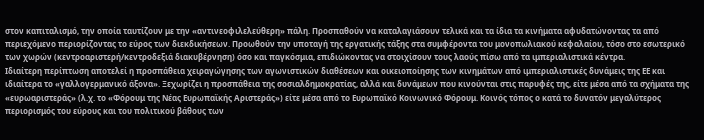στον καπιταλισμό, την οποία ταυτίζουν με την «αντινεοφιλελεύθερη» πάλη. Προσπαθούν να καταλαγιάσουν τελικά και τα ίδια τα κινήματα αφυδατώνοντας τα από περιεχόμενο περιορίζοντας το εύρος των διεκδικήσεων. Προωθούν την υποταγή της εργατικής τάξης στα συμφέροντα του μονοπωλιακού κεφαλαίου, τόσο στο εσωτερικό των χωρών (κεντροαριστερή/κεντροδεξιά διακυβέρνηση) όσο και παγκόσμια, επιδιώκοντας να στοιχίσουν τους λαούς πίσω από τα ιμπεριαλιστικά κέντρα.
Ιδιαίτερη περίπτωση αποτελεί η προσπάθεια χειραγώγησης των αγωνιστικών διαθέσεων και οικειοποίησης των κινημάτων από ιμπεριαλιστικές δυνάμεις της ΕΕ και ιδιαίτερα το «γαλλογερμανικό άξονα». Ξεχωρίζει η προσπάθεια της σοσιαλδημοκρατίας, αλλά και δυνάμεων που κινούνται στις παρυφές της, είτε μέσα από τα σχήματα της «ευρωαριστεράς» (λ.χ. το «Φόρουμ της Νέας Ευρωπαϊκής Αριστεράς») είτε μέσα από το Ευρωπαϊκό Κοινωνικό Φόρουμ. Κοινός τόπος ο κατά το δυνατόν μεγαλύτερος περιορισμός του εύρους και του πολιτικού βάθους των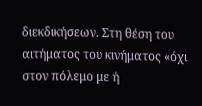διεκδικήσεων. Στη θέση του αιτήματος του κινήματος «όχι στον πόλεμο με ή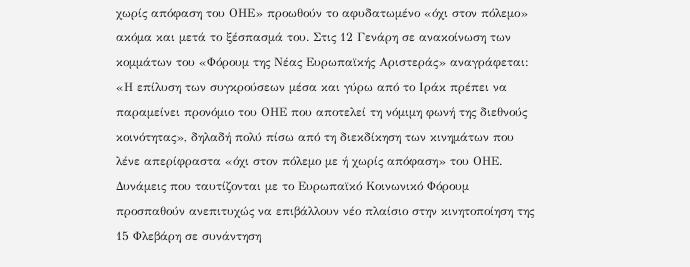χωρίς απόφαση του ΟΗΕ» προωθούν το αφυδατωμένο «όχι στον πόλεμο» ακόμα και μετά το ξέσπασμά του. Στις 12 Γενάρη σε ανακοίνωση των κομμάτων του «Φόρουμ της Νέας Ευρωπαϊκής Αριστεράς» αναγράφεται: «Η επίλυση των συγκρούσεων μέσα και γύρω από το Ιράκ πρέπει να παραμείνει προνόμιο του ΟΗΕ που αποτελεί τη νόμιμη φωνή της διεθνούς κοινότητας», δηλαδή πολύ πίσω από τη διεκδίκηση των κινημάτων που λένε απερίφραστα «όχι στον πόλεμο με ή χωρίς απόφαση» του ΟΗΕ. Δυνάμεις που ταυτίζονται με το Ευρωπαϊκό Κοινωνικό Φόρουμ προσπαθούν ανεπιτυχώς να επιβάλλουν νέο πλαίσιο στην κινητοποίηση της 15 Φλεβάρη σε συνάντηση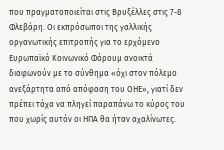που πραγματοποιείται στις Βρυξέλλες στις 7-8 Φλεβάρη. Οι εκπρόσωποι της γαλλικής οργανωτικής επιτροπής για το ερχόμενο Ευρωπαϊκό Κοινωνικό Φόρουμ ανοικτά διαφωνούν με το σύνθημα «όχι στον πόλεμο ανεξάρτητα από απόφαση του ΟΗΕ», γιατί δεν πρέπει τάχα να πληγεί παραπάνω το κύρος του που χωρίς αυτόν οι ΗΠΑ θα ήταν αχαλίνωτες.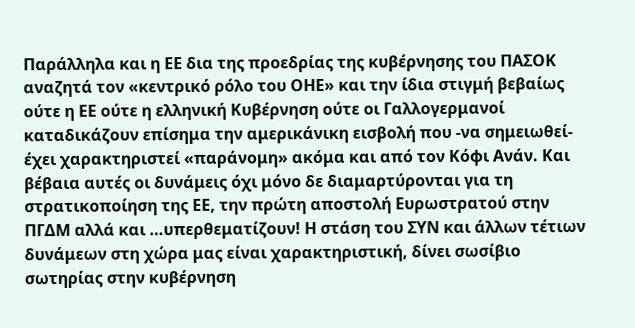Παράλληλα και η ΕΕ δια της προεδρίας της κυβέρνησης του ΠΑΣΟΚ αναζητά τον «κεντρικό ρόλο του ΟΗΕ» και την ίδια στιγμή βεβαίως ούτε η ΕΕ ούτε η ελληνική Κυβέρνηση ούτε οι Γαλλογερμανοί καταδικάζουν επίσημα την αμερικάνικη εισβολή που -να σημειωθεί- έχει χαρακτηριστεί «παράνομη» ακόμα και από τον Κόφι Ανάν. Και βέβαια αυτές οι δυνάμεις όχι μόνο δε διαμαρτύρονται για τη στρατικοποίηση της ΕΕ, την πρώτη αποστολή Ευρωστρατού στην ΠΓΔΜ αλλά και …υπερθεματίζουν! Η στάση του ΣΥΝ και άλλων τέτιων δυνάμεων στη χώρα μας είναι χαρακτηριστική, δίνει σωσίβιο σωτηρίας στην κυβέρνηση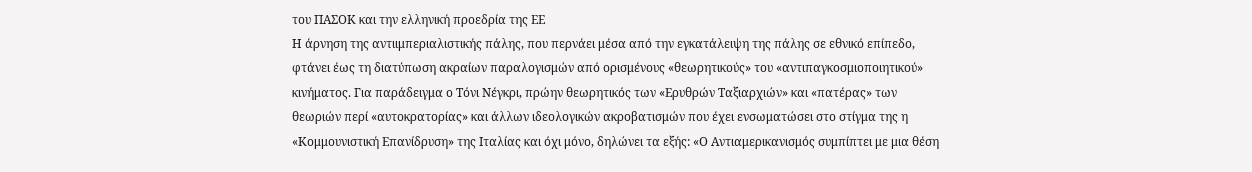του ΠΑΣΟΚ και την ελληνική προεδρία της ΕΕ
Η άρνηση της αντιιμπεριαλιστικής πάλης, που περνάει μέσα από την εγκατάλειψη της πάλης σε εθνικό επίπεδο, φτάνει έως τη διατύπωση ακραίων παραλογισμών από ορισμένους «θεωρητικούς» του «αντιπαγκοσμιοποιητικού» κινήματος. Για παράδειγμα ο Τόνι Νέγκρι, πρώην θεωρητικός των «Ερυθρών Ταξιαρχιών» και «πατέρας» των θεωριών περί «αυτοκρατορίας» και άλλων ιδεολογικών ακροβατισμών που έχει ενσωματώσει στο στίγμα της η «Κομμουνιστική Επανίδρυση» της Ιταλίας και όχι μόνο, δηλώνει τα εξής: «Ο Αντιαμερικανισμός συμπίπτει με μια θέση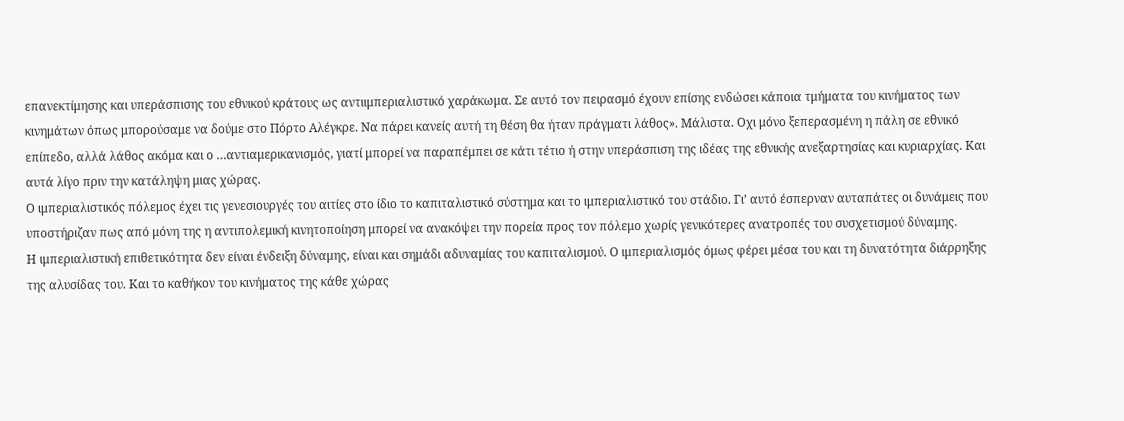επανεκτίμησης και υπεράσπισης του εθνικού κράτους ως αντιιμπεριαλιστικό χαράκωμα. Σε αυτό τον πειρασμό έχουν επίσης ενδώσει κάποια τμήματα του κινήματος των κινημάτων όπως μπορούσαμε να δούμε στο Πόρτο Αλέγκρε. Να πάρει κανείς αυτή τη θέση θα ήταν πράγματι λάθος». Μάλιστα. Οχι μόνο ξεπερασμένη η πάλη σε εθνικό επίπεδο, αλλά λάθος ακόμα και ο …αντιαμερικανισμός, γιατί μπορεί να παραπέμπει σε κάτι τέτιο ή στην υπεράσπιση της ιδέας της εθνικής ανεξαρτησίας και κυριαρχίας. Και αυτά λίγο πριν την κατάληψη μιας χώρας.
Ο ιμπεριαλιστικός πόλεμος έχει τις γενεσιουργές του αιτίες στο ίδιο το καπιταλιστικό σύστημα και το ιμπεριαλιστικό του στάδιο. Γι’ αυτό έσπερναν αυταπάτες οι δυνάμεις που υποστήριζαν πως από μόνη της η αντιπολεμική κινητοποίηση μπορεί να ανακόψει την πορεία προς τον πόλεμο χωρίς γενικότερες ανατροπές του συσχετισμού δύναμης.
Η ιμπεριαλιστική επιθετικότητα δεν είναι ένδειξη δύναμης, είναι και σημάδι αδυναμίας του καπιταλισμού. Ο ιμπεριαλισμός όμως φέρει μέσα του και τη δυνατότητα διάρρηξης της αλυσίδας του. Και το καθήκον του κινήματος της κάθε χώρας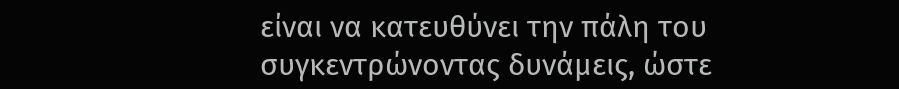είναι να κατευθύνει την πάλη του συγκεντρώνοντας δυνάμεις, ώστε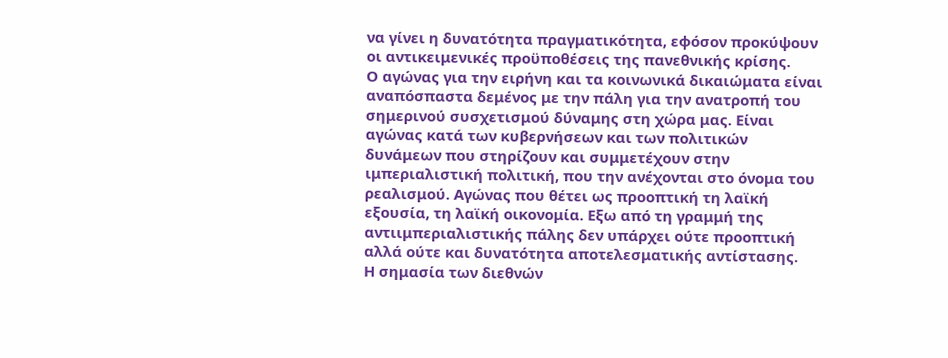να γίνει η δυνατότητα πραγματικότητα, εφόσον προκύψουν οι αντικειμενικές προϋποθέσεις της πανεθνικής κρίσης.
Ο αγώνας για την ειρήνη και τα κοινωνικά δικαιώματα είναι αναπόσπαστα δεμένος με την πάλη για την ανατροπή του σημερινού συσχετισμού δύναμης στη χώρα μας. Είναι αγώνας κατά των κυβερνήσεων και των πολιτικών δυνάμεων που στηρίζουν και συμμετέχουν στην ιμπεριαλιστική πολιτική, που την ανέχονται στο όνομα του ρεαλισμού. Αγώνας που θέτει ως προοπτική τη λαϊκή εξουσία, τη λαϊκή οικονομία. Εξω από τη γραμμή της αντιιμπεριαλιστικής πάλης δεν υπάρχει ούτε προοπτική αλλά ούτε και δυνατότητα αποτελεσματικής αντίστασης.
Η σημασία των διεθνών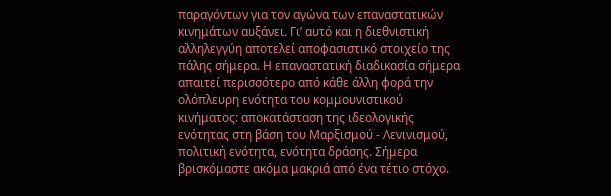παραγόντων για τον αγώνα των επαναστατικών κινημάτων αυξάνει. Γι’ αυτό και η διεθνιστική αλληλεγγύη αποτελεί αποφασιστικό στοιχείο της πάλης σήμερα. Η επαναστατική διαδικασία σήμερα απαιτεί περισσότερο από κάθε άλλη φορά την ολόπλευρη ενότητα του κομμουνιστικού κινήματος: αποκατάσταση της ιδεολογικής ενότητας στη βάση του Μαρξισμού - Λενινισμού, πολιτική ενότητα, ενότητα δράσης. Σήμερα βρισκόμαστε ακόμα μακριά από ένα τέτιο στόχο.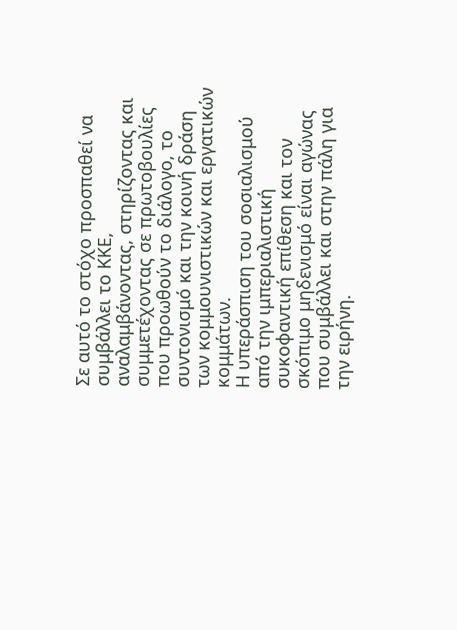Σε αυτό το στόχο προσπαθεί να συμβάλλει το ΚΚΕ, αναλαμβάνοντας, στηρίζοντας και συμμετέχοντας σε πρωτοβουλίες που προωθούν το διάλογο, το συντονισμό και την κοινή δράση των κομμουνιστικών και εργατικών κομμάτων.
Η υπεράσπιση του σοσιαλισμού από την ιμπεριαλιστική συκοφαντική επίθεση και τον σκόπιμο μηδενισμό είναι αγώνας που συμβάλλει και στην πάλη για την ειρήνη.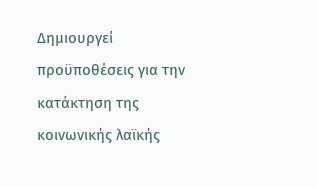Δημιουργεί προϋποθέσεις για την κατάκτηση της κοινωνικής λαϊκής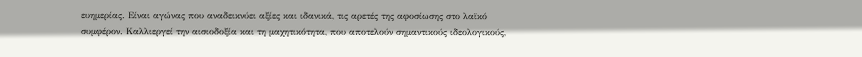ευημερίας. Είναι αγώνας που αναδεικνύει αξίες και ιδανικά, τις αρετές της αφοσίωσης στο λαϊκό συμφέρον. Καλλιεργεί την αισιοδοξία και τη μαχητικότητα, που αποτελούν σημαντικούς ιδεολογικούς,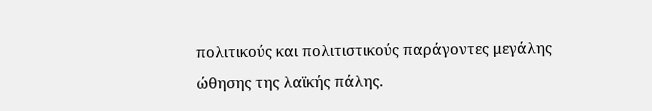πολιτικούς και πολιτιστικούς παράγοντες μεγάλης ώθησης της λαϊκής πάλης.